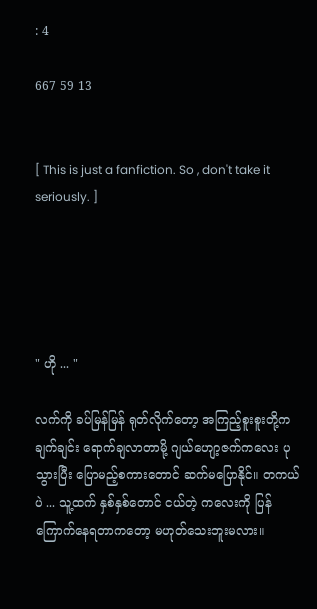: 4

667 59 13


[ This is just a fanfiction. So , don't take it seriously. ]





" ဟို ... "

လက်ကို ခပ်မြန်မြန် ရုတ်လိုက်တော့ အကြည့်စူးစူးတို့က ချက်ချင်း ရောက်ချလာတာမို့ ဂျယ်ဟျော့ဇက်ကလေး ပုသွားပြီး ပြောမည့်စကားတောင် ဆက်မပြောနိုင်။ တကယ်ပဲ ... သူ့ထက် နှစ်နှစ်တောင် ငယ်တဲ့ ကလေးကို ပြန်ကြောက်နေရတာကတော့ မဟုတ်သေးဘူးမလား။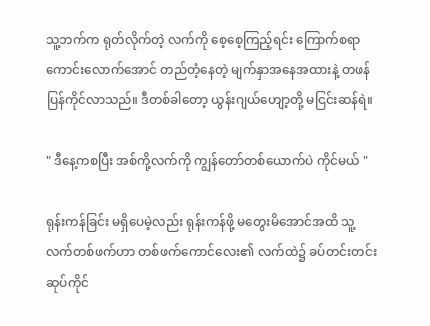သူ့ဘက်က ရုတ်လိုက်တဲ့ လက်ကို စေ့စေ့ကြည့်ရင်း ကြောက်စရာကောင်းလောက်အောင် တည်တံ့နေတဲ့ မျက်နှာအနေအထားနဲ့ တဖန် ပြန်ကိုင်လာသည်။ ဒီတစ်ခါတော့ ယွန်းဂျယ်ဟျော့တို့ မငြင်းဆန်ရဲ။

" ဒီနေ့ကစပြီး အစ်ကို့လက်ကို ကျွန်တော်တစ်ယောက်ပဲ ကိုင်မယ် "

ရုန်းကန်ခြင်း မရှိပေမဲ့လည်း ရုန်းကန်ဖို့ မတွေးမိအောင်အထိ သူ့လက်တစ်ဖက်ဟာ တစ်ဖက်ကောင်လေး၏ လက်ထဲ၌ ခပ်တင်းတင်း ဆုပ်ကိုင်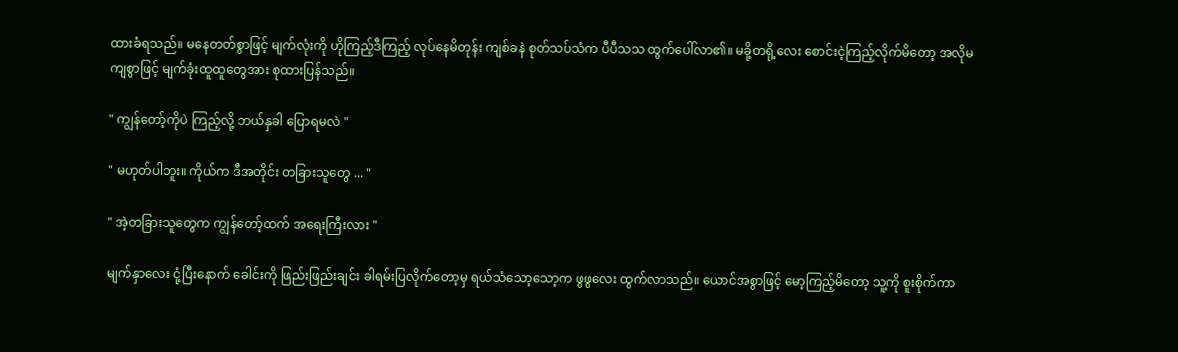ထားခံရသည်။ မနေတတ်စွာဖြင့် မျက်လုံးကို ဟိုကြည့်ဒီကြည့် လုပ်နေမိတုန်း ကျစ်ခနဲ စုတ်သပ်သံက ပီပီသသ ထွက်ပေါ်လာ၏။ မခို့တရို့လေး စောင်းငဲ့ကြည့်လိုက်မိတော့ အလိုမကျစွာဖြင့် မျက်ခုံးထူထူတွေအား စုထားပြန်သည်။

" ကျွန်တော့်ကိုပဲ ကြည့်လို့ ဘယ်နှခါ ပြောရမလဲ "

" မဟုတ်ပါဘူး။ ကိုယ်က ဒီအတိုင်း တခြားသူတွေ ... "

" အဲ့တခြားသူတွေက ကျွန်တော့်ထက် အရေးကြီးလား "

မျက်နှာလေး ငုံ့ပြီးနောက် ခေါင်းကို ဖြည်းဖြည်းချင်း ခါရမ်းပြလိုက်တော့မှ ရယ်သံသော့သော့က ဖွဖွလေး ထွက်လာသည်။ ယောင်အစွာဖြင့် မော့ကြည့်မိတော့ သူ့ကို စူးစိုက်ကာ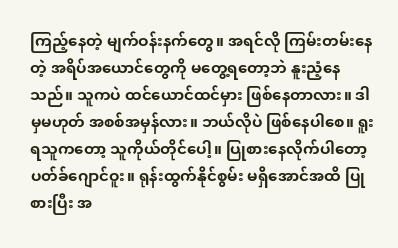ကြည့်နေတဲ့ မျက်ဝန်းနက်တွေ။ အရင်လို ကြမ်းတမ်းနေတဲ့ အရိပ်အယောင်တွေကို မတွေ့ရတော့ဘဲ နူးညံ့နေသည်။ သူကပဲ ထင်ယောင်ထင်မှား ဖြစ်နေတာလား။ ဒါမှမဟုတ် အစစ်အမှန်လား။ ဘယ်လိုပဲ ဖြစ်နေပါစေ။ ရူးရသူကတော့ သူကိုယ်တိုင်ပေါ့။ ပြုစားနေလိုက်ပါတော့ ပတ်ခ်ဂျောင်ဝူး။ ရုန်းထွက်နိုင်စွမ်း မရှိအောင်အထိ ပြုစားပြီး အ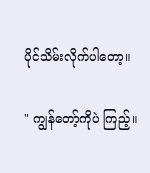ပိုင်သိမ်းလိုက်ပါတော့။

" ကျွန်တော့်ကိုပဲ ကြည့်။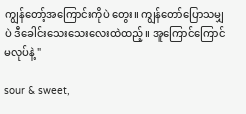ကျွန်တော့်အကြောင်းကိုပဲ တွေး။ ကျွန်တော်ပြောသမျှပဲ ဒီခေါင်းသေးသေးလေးထဲထည့်။ အူကြောင်ကြောင် မလုပ်နဲ့ "

sour & sweet,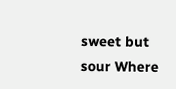sweet but sour Where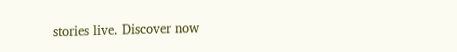stories live. Discover now